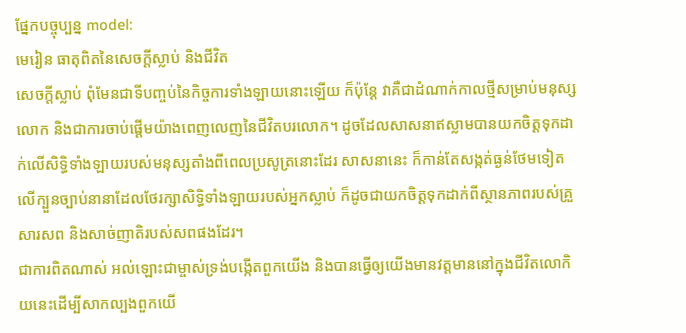ផ្នែកបច្ចុប្បន្ន model:
មេរៀន ធាតុពិតនៃសេចក្តីស្លាប់ និងជីវិត
សេចក្តីស្លាប់ ពុំមែនជាទីបញ្ចប់នៃកិច្ចការទាំងឡាយនោះឡើយ ក៏ប៉ុន្តែ វាគឺជាដំណាក់កាលថ្មីសម្រាប់មនុស្សលោក និងជាការចាប់ផ្តើមយ៉ាងពេញលេញនៃជីវិតបរលោក។ ដូចដែលសាសនាឥស្លាមបានយកចិត្តទុកដាក់លើសិទ្ធិទាំងឡាយរបស់មនុស្សតាំងពីពេលប្រសូត្រនោះដែរ សាសនានេះ ក៏កាន់តែសង្កត់ធ្ងន់ថែមទៀតលើក្បួនច្បាប់នានាដែលថែរក្សាសិទ្ធិទាំងឡាយរបស់អ្នកស្លាប់ ក៏ដូចជាយកចិត្តទុកដាក់ពីស្ថានភាពរបស់គ្រួសារសព និងសាច់ញាតិរបស់សពផងដែរ។
ជាការពិតណាស់ អល់ឡោះជាម្ចាស់ទ្រង់បង្កើតពួកយើង និងបានធ្វើឲ្យយើងមានវត្តមាននៅក្នុងជីវិតលោកិយនេះដើម្បីសាកល្បងពួកយើ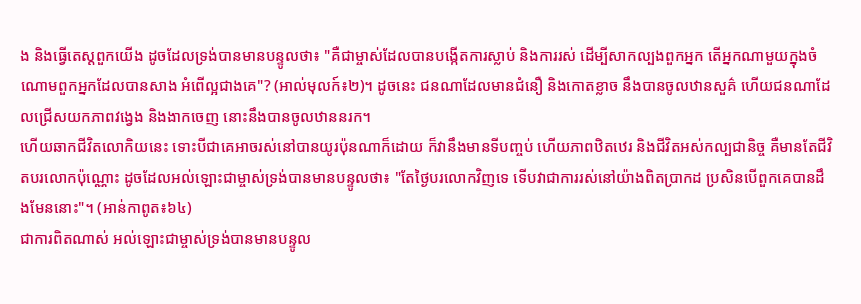ង និងធ្វើតេស្តពួកយើង ដូចដែលទ្រង់បានមានបន្ទូលថា៖ "គឺជាម្ចាស់ដែលបានបង្កើតការស្លាប់ និងការរស់ ដើម្បីសាកល្បងពួកអ្នក តើអ្នកណាមួយក្នុងចំណោមពួកអ្នកដែលបានសាង អំពើល្អជាងគេ"? (អាល់មុលក៍៖២)។ ដូចនេះ ជនណាដែលមានជំនឿ និងកោតខ្លាច នឹងបានចូលឋានសួគ៌ ហើយជនណាដែលជ្រើសយកភាពវង្វេង និងងាកចេញ នោះនឹងបានចូលឋាននរក។
ហើយឆាកជីវិតលោកិយនេះ ទោះបីជាគេអាចរស់នៅបានយូរប៉ុនណាក៏ដោយ ក៏វានឹងមានទីបញ្ចប់ ហើយភាពឋិតឋេរ និងជីវិតអស់កល្បជានិច្ច គឺមានតែជីវិតបរលោកប៉ុណ្ណោះ ដូចដែលអល់ឡោះជាម្ចាស់ទ្រង់បានមានបន្ទូលថា៖ "តែថ្ងៃបរលោកវិញទេ ទើបវាជាការរស់នៅយ៉ាងពិតប្រាកដ ប្រសិនបើពួកគេបានដឹងមែននោះ"។ (អាន់កាពូត៖៦៤)
ជាការពិតណាស់ អល់ឡោះជាម្ចាស់ទ្រង់បានមានបន្ទូល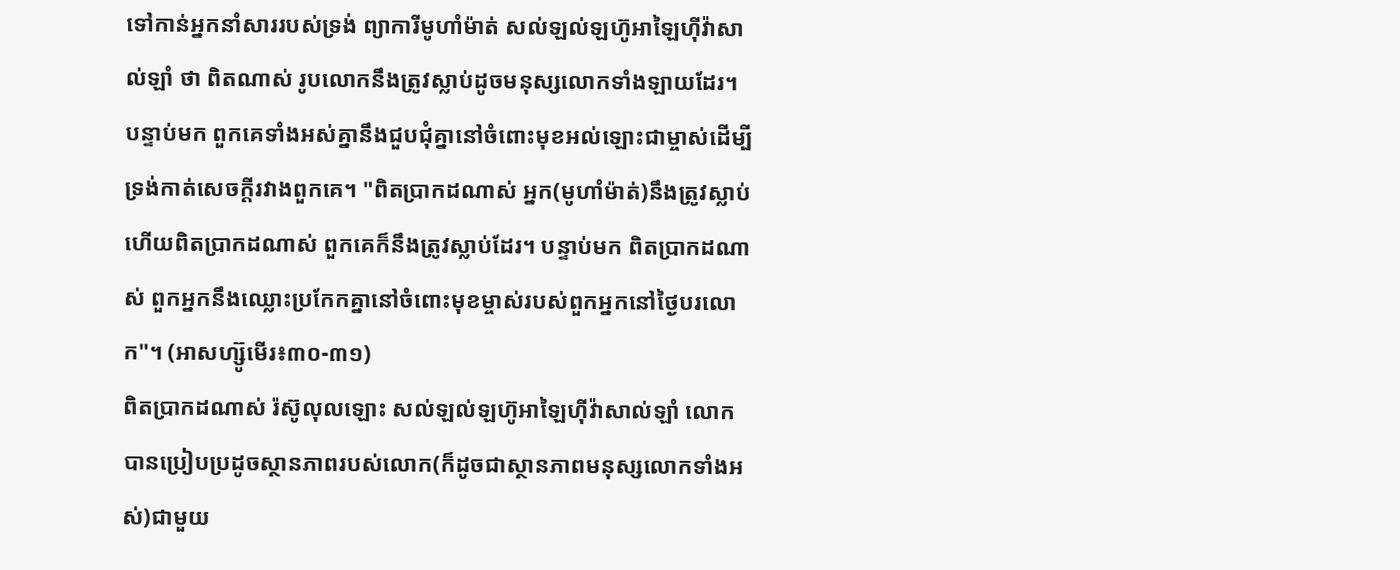ទៅកាន់អ្នកនាំសាររបស់ទ្រង់ ព្យាការីមូហាំម៉ាត់ សល់ឡល់ឡហ៊ូអាឡៃហ៊ីវ៉ាសាល់ឡាំ ថា ពិតណាស់ រូបលោកនឹងត្រូវស្លាប់ដូចមនុស្សលោកទាំងឡាយដែរ។ បន្ទាប់មក ពួកគេទាំងអស់គ្នានឹងជួបជុំគ្នានៅចំពោះមុខអល់ឡោះជាម្ចាស់ដើម្បីទ្រង់កាត់សេចក្តីរវាងពួកគេ។ "ពិតប្រាកដណាស់ អ្នក(មូហាំម៉ាត់)នឹងត្រូវស្លាប់ ហើយពិតប្រាកដណាស់ ពួកគេក៏នឹងត្រូវស្លាប់ដែរ។ បន្ទាប់មក ពិតប្រាកដណាស់ ពួកអ្នកនឹងឈ្លោះប្រកែកគ្នានៅចំពោះមុខម្ចាស់របស់ពួកអ្នកនៅថ្ងៃបរលោក"។ (អាសហ្ស៊ូមើរ៖៣០-៣១)
ពិតប្រាកដណាស់ រ៉ស៊ូលុលឡោះ សល់ឡល់ឡហ៊ូអាឡៃហ៊ីវ៉ាសាល់ឡាំ លោកបានប្រៀបប្រដូចស្ថានភាពរបស់លោក(ក៏ដូចជាស្ថានភាពមនុស្សលោកទាំងអស់)ជាមួយ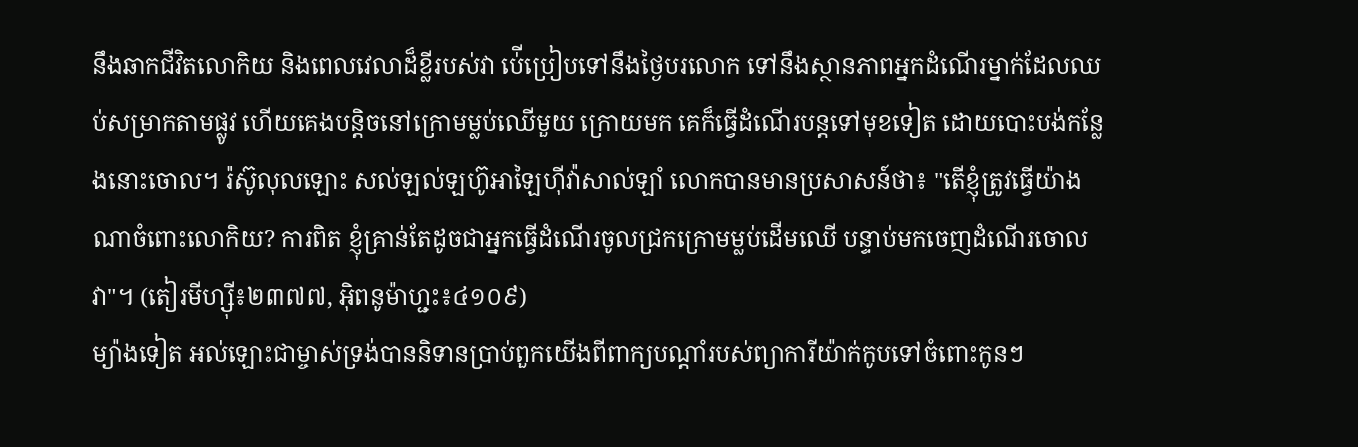នឹងឆាកជីវិតលោកិយ និងពេលវេលាដ៏ខ្លីរបស់វា ប់ើប្រៀបទៅនឹងថ្ងៃបរលោក ទៅនឹងស្ថានភាពអ្នកដំណើរម្នាក់ដែលឈប់សម្រាកតាមផ្លូវ ហើយគេងបន្តិចនៅក្រោមម្លប់ឈើមួយ ក្រោយមក គេក៏ធ្វើដំណើរបន្តទៅមុខទៀត ដោយបោះបង់កន្លែងនោះចោល។ រ៉ស៊ូលុលឡោះ សល់ឡល់ឡហ៊ូអាឡៃហ៊ីវ៉ាសាល់ឡាំ លោកបានមានប្រសាសន៍ថា៖ "តើខ្ញុំត្រូវធ្វើយ៉ាងណាចំពោះលោកិយ? ការពិត ខ្ញុំគ្រាន់តែដូចជាអ្នកធ្វើដំណើរចូលជ្រកក្រោមម្លប់ដើមឈើ បន្ទាប់មកចេញដំណើរចោលវា"។ (តៀរមីហ្ស៊ី៖២៣៧៧, អ៊ិពនូម៉ាហ្ជះ៖៤១០៩)
ម្យ៉ាងទៀត អល់ឡោះជាម្ចាស់ទ្រង់បាននិទានប្រាប់ពួកយើងពីពាក្យបណ្តាំរបស់ព្យាការីយ៉ាក់កូបទៅចំពោះកូនៗ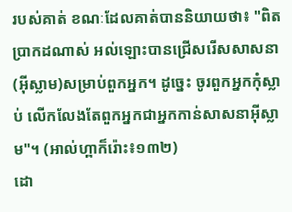របស់គាត់ ខណៈដែលគាត់បាននិយាយថា៖ "ពិតប្រាកដណាស់ អល់ឡោះបានជ្រើសរើសសាសនា(អ៊ីស្លាម)សម្រាប់ពួកអ្នក។ ដូចេ្នះ ចូរពួកអ្នកកុំស្លាប់ លើកលែងតែពួកអ្នកជាអ្នកកាន់សាសនាអ៊ីស្លាម"។ (អាល់ហ្ពាក៏រ៉ោះ៖១៣២)
ដោ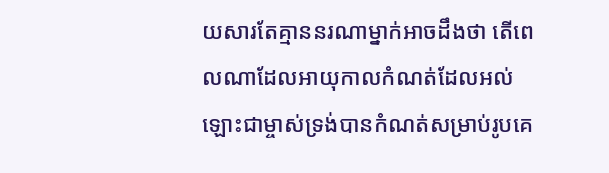យសារតែគ្មាននរណាម្នាក់អាចដឹងថា តើពេលណាដែលអាយុកាលកំណត់ដែលអល់ឡោះជាម្ចាស់ទ្រង់បានកំណត់សម្រាប់រូបគេ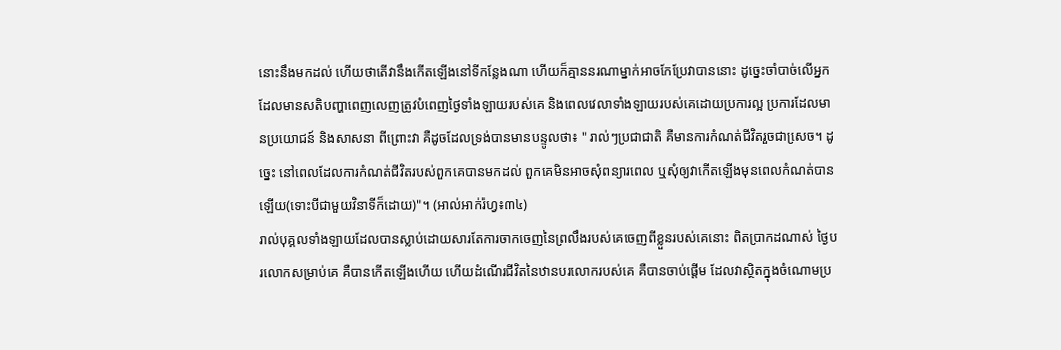នោះនឹងមកដល់ ហើយថាតើវានឹងកើតឡើងនៅទីកន្លែងណា ហើយក៏គ្មាននរណាម្នាក់អាចកែប្រែវាបាននោះ ដូច្នេះចាំបាច់លើអ្នកដែលមានសតិបញ្ហាពេញលេញត្រូវបំពេញថ្ងៃទាំងឡាយរបស់គេ និងពេលវេលាទាំងឡាយរបស់គេដោយប្រការល្អ ប្រការដែលមានប្រយោជន៍ និងសាសនា ពីព្រោះវា គឺដូចដែលទ្រង់បានមានបន្ទូលថា៖ " រាល់ៗប្រជាជាតិ គឺមានការកំណត់ជីវិតរួចជាសេ្រច។ ដូចេ្នះ នៅពេលដែលការកំណត់ជីវិតរបស់ពួកគេបានមកដល់ ពួកគេមិនអាចសុំពន្យារពេល ឬសុំឲ្យវាកើតឡើងមុនពេលកំណត់បានឡើយ(ទោះបីជាមួយវិនាទីក៏ដោយ)"។ (អាល់អាក់រ៉ហ្វ៖៣៤)
រាល់បុគ្គលទាំងឡាយដែលបានស្លាប់ដោយសារតែការចាកចេញនៃព្រលឹងរបស់គេចេញពីខ្លួនរបស់គេនោះ ពិតប្រាកដណាស់ ថ្ងៃបរលោកសម្រាប់គេ គឺបានកើតឡើងហើយ ហើយដំណើរជីវិតនៃឋានបរលោករបស់គេ គឺបានចាប់ផ្តើម ដែលវាស្ថិតក្នុងចំណោមប្រ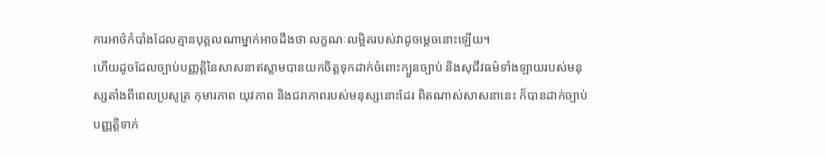ការអាថ៌កំបាំងដែលគ្មានបុគ្គលណាម្នាក់អាចដឹងថា លក្ខណៈលម្អិតរបស់វាដូចម្តេចនោះឡើយ។
ហើយដូចដែលច្បាប់បញ្ញត្តិនៃសាសនាឥស្លាមបានយកចិត្តទុកដាក់ចំពោះក្បួនច្បាប់ និងសុជីវធម៌ទាំងឡាយរបស់មនុស្សតាំងពីពេលប្រសូត្រ កុមារភាព យុវភាព និងជរាភាពរបស់មនុស្សនោះដែរ ពិតណាស់សាសនានេះ ក៏បានដាក់ច្បាប់បញ្ញត្តិទាក់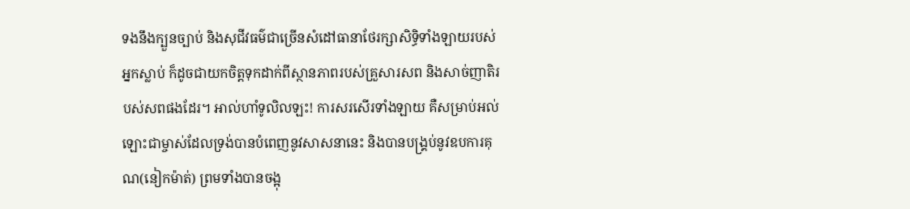ទងនឹងក្បួនច្បាប់ និងសុជីវធម៌ជាច្រើនសំដៅធានាថែរក្សាសិទ្ធិទាំងឡាយរបស់អ្នកស្លាប់ ក៏ដូចជាយកចិត្តទុកដាក់ពីស្ថានភាពរបស់គ្រួសារសព និងសាច់ញាតិរបស់សពផងដែរ។ អាល់ហាំទូលិលឡះ! ការសរសើរទាំងឡាយ គឺសម្រាប់អល់ឡោះជាម្ចាស់ដែលទ្រង់បានបំពេញនូវសាសនានេះ និងបានបង្គ្រប់នូវឧបការគុណ(នៀកម៉ាត់) ព្រមទាំងបានចង្អុ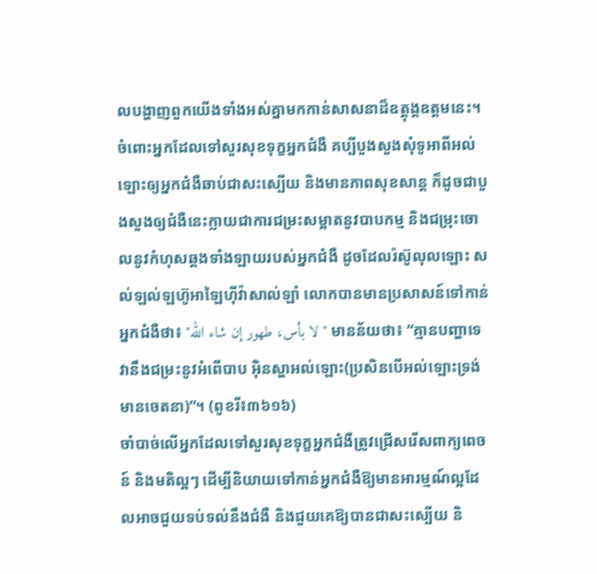លបង្ហាញពួកយើងទាំងអស់គ្នាមកកាន់សាសនាដ៏ឧត្តុង្គឧត្តមនេះ។
ចំពោះអ្នកដែលទៅសួរសុខទុក្ខអ្នកជំងឺ គប្បីបួងសួងសុំទូអាពីអល់ឡោះឲ្យអ្នកជំងឺឆាប់ជាសះស្បើយ និងមានភាពសុខសាន្ត ក៏ដូចជាបួងសួងឲ្យជំងឺនេះក្លាយជាការជម្រះសម្អាតនូវបាបកម្ម និងជម្រុះចោលនូវកំហុសឆ្គងទាំងឡាយរបស់អ្នកជំងឺ ដូចដែលរ៉ស៊ូលុលឡោះ សល់ឡល់ឡហ៊ូអាឡៃហ៊ីវ៉ាសាល់ឡាំ លោកបានមានប្រសាសន៍ទៅកាន់អ្នកជំងឺថា៖ "لا بأس، طهور إن شاء الله" មានន័យថា៖ “គ្មានបញ្ហាទេ វានឹងជម្រះនូវអំពើបាប អ៊ិនស្ហាអល់ឡោះ(ប្រសិនបើអល់ឡោះទ្រង់មានចេតនា)”។ (ពូខរី៖៣៦១៦)
ចាំបាច់លើអ្នកដែលទៅសួរសុខទុក្ខអ្នកជំងឺត្រូវជ្រើសរើសពាក្យពេចន៍ និងមតិល្អៗ ដើម្បីនិយាយទៅកាន់អ្នកជំងឺឱ្យមានអារម្មណ៍ល្អដែលអាចជួយទប់ទល់នឹងជំងឺ និងជួយគេឱ្យបានជាសះស្បើយ និ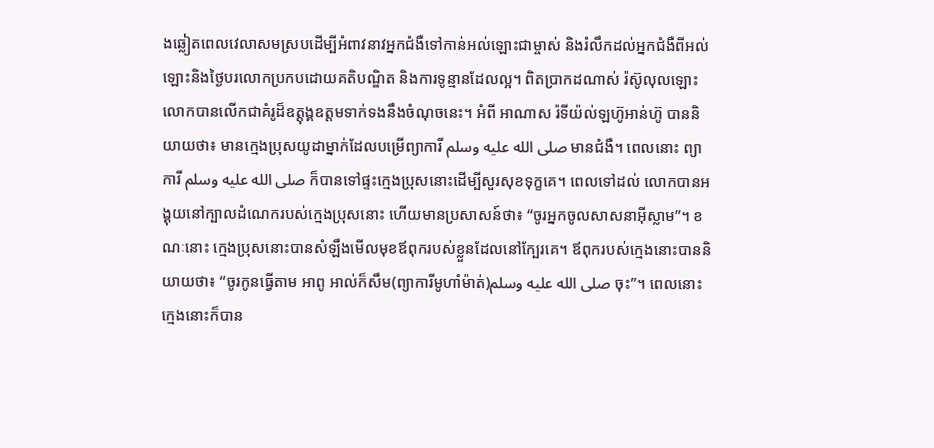ងឆ្លៀតពេលវេលាសមស្របដើម្បីអំពាវនាវអ្នកជំងឺទៅកាន់អល់ឡោះជាម្ចាស់ និងរំលឹកដល់អ្នកជំងឺពីអល់ឡោះនិងថ្ងៃបរលោកប្រកបដោយគតិបណ្ឌិត និងការទូន្មានដែលល្អ។ ពិតប្រាកដណាស់ រ៉ស៊ូលុលឡោះ លោកបានលើកជាគំរូដ៏ឧត្តុង្គឧត្តមទាក់ទងនឹងចំណុចនេះ។ អំពី អាណាស រ៉ទីយ៉ល់ឡហ៊ូអាន់ហ៊ូ បាននិយាយថា៖ មានកេ្មងប្រុសយូដាម្នាក់ដែលបម្រើព្យាការី صلى الله عليه وسلم មានជំងឺ។ ពេលនោះ ព្យាការី صلى الله عليه وسلم ក៏បានទៅផ្ទះកេ្មងប្រុសនោះដើម្បីសួរសុខទុក្ខគេ។ ពេលទៅដល់ លោកបានអង្គុយនៅក្បាលដំណេករបស់កេ្មងប្រុសនោះ ហើយមានប្រសាសន៍ថា៖ “ចូរអ្នកចូលសាសនាអ៊ីស្លាម”។ ខណៈនោះ កេ្មងប្រុសនោះបានសំឡឹងមើលមុខឪពុករបស់ខ្លួនដែលនៅក្បែរគេ។ ឪពុករបស់កេ្មងនោះបាននិយាយថា៖ “ចូរកូនធ្វើតាម អាពូ អាល់ក៏សឹម(ព្យាការីមូហាំម៉ាត់)صلى الله عليه وسلم ចុះ”។ ពេលនោះ កេ្មងនោះក៏បាន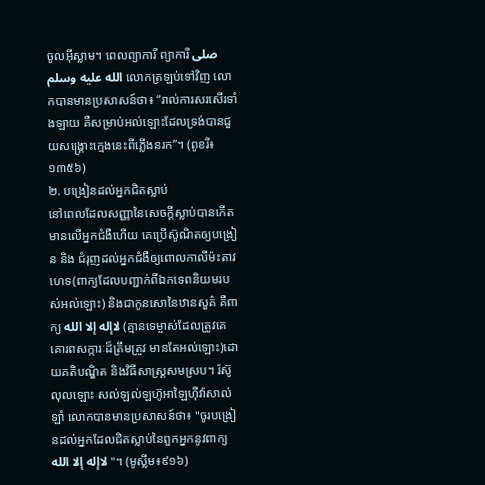ចូលអ៊ីស្លាម។ ពេលព្យាការី ព្យាការី صلى الله عليه وسلم លោកត្រឡប់ទៅវិញ លោកបានមានប្រសាសន៍ថា៖ “រាល់ការសរសើរទាំងឡាយ គឺសម្រាប់អល់ឡោះដែលទ្រង់បានជួយសង្គ្រោះកេ្មងនេះពីភ្លើងនរក”។ (ពូខរី៖១៣៥៦)
២. បង្រៀនដល់អ្នកជិតស្លាប់
នៅពេលដែលសញ្ញានៃសេចក្តីស្លាប់បានកើតមានលើអ្នកជំងឺហើយ គេប្រើស៊ូណិតឲ្យបង្រៀន និង ជំរុញដល់អ្នកជំងឺឲ្យពោលកាលីម៉ះតាវហេទ(ពាក្យដែលបញ្ជាក់ពីឯកទេពនិយមរបស់អល់ឡោះ) និងជាកូនសោនៃឋានសួគ៌ គឺពាក្យ لاإله إلا الله (គ្មានទេម្ចាស់ដែលត្រូវគេគោរពសក្ការៈដ៏ត្រឹមត្រូវ មានតែអល់ឡោះ)ដោយគតិបណ្ឌិត និងវិធីសាស្ត្រសមស្រប។ រ៉ស៊ូលុលឡោះ សល់ឡល់ឡហ៊ូអាឡៃហ៊ីវ៉ាសាល់ឡាំ លោកបានមានប្រសាសន៍ថា៖ "ចូរបង្រៀនដល់អ្នកដែលជិតស្លាប់នៃពួកអ្នកនូវពាក្យ لاإله إلا الله "។ (មូស្លីម៖៩១៦)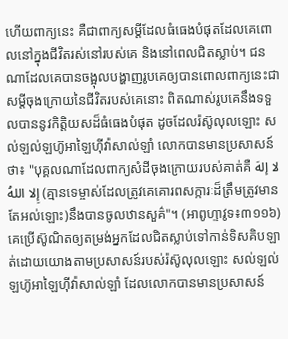ហើយពាក្យនេះ គឺជាពាក្យសម្តីដែលធំធេងបំផុតដែលគេពោលនៅក្នុងជីវិតរស់នៅរបស់គេ និងនៅពេលជិតស្លាប់។ ជនណាដែលគេបានចង្អុលបង្ហាញរូបគេឲ្យបានពោលពាក្យនេះជាសម្តីចុងក្រោយនៃជីវិតរបស់គេនោះ ពិតណាស់រូបគេនឹងទទួលបាននូវកិត្តិយសដ៏ធំធេងបំផុត ដូចដែលរ៉ស៊ូលុលឡោះ សល់ឡល់ឡហ៊ូអាឡៃហ៊ីវ៉ាសាល់ឡាំ លោកបានមានប្រសាសន៍ថា៖ "បុគ្គលណាដែលពាក្យសំដីចុងក្រោយរបស់គាត់គឺ لا إلهَ إِلا اللهُ (គ្មានទេម្ចាស់ដែលត្រូវគេគោរពសក្ការៈដ៏ត្រឹមត្រូវមានតែអល់ឡោះ)នឹងបានចូលឋានសួគ៌"។ (អាពូហ្ទាវូទ៖៣១១៦)
គេប្រើស៊ូណិតឲ្យតម្រង់អ្នកដែលជិតស្លាប់ទៅកាន់ទិសគិបឡាត់ដោយយោងតាមប្រសាសន៍របស់រ៉ស៊ូលុលឡោះ សល់ឡល់ឡហ៊ូអាឡៃហ៊ីវ៉ាសាល់ឡាំ ដែលលោកបានមានប្រសាសន៍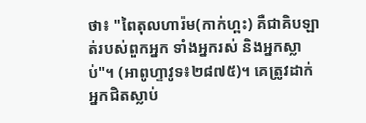ថា៖ "ពៃតុលហារ៉ម(កាក់ហ្ពះ) គឺជាគិបឡាត់របស់ពួកអ្នក ទាំងអ្នករស់ និងអ្នកស្លាប់"។ (អាពូហ្ទាវូទ៖២៨៧៥)។ គេត្រូវដាក់អ្នកជិតស្លាប់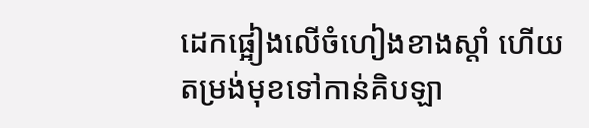ដេកផ្អៀងលើចំហៀងខាងស្តាំ ហើយតម្រង់មុខទៅកាន់គិបឡា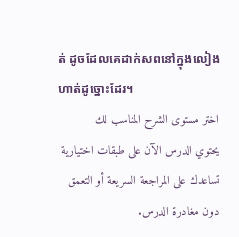ត់ ដូចដែលគេដាក់សពនៅក្នុងលៀងហាត់ដូច្នោះដែរ។
اختر مستوى الشرح المناسب لك
يحتوي الدرس الآن على طبقات اختيارية تساعدك على المراجعة السريعة أو التعمق دون مغادرة الدرس.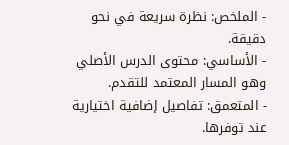- الملخص: نظرة سريعة في نحو دقيقة.
- الأساسي: محتوى الدرس الأصلي وهو المسار المعتمد للتقدم.
- المتعمق: تفاصيل إضافية اختيارية عند توفرها.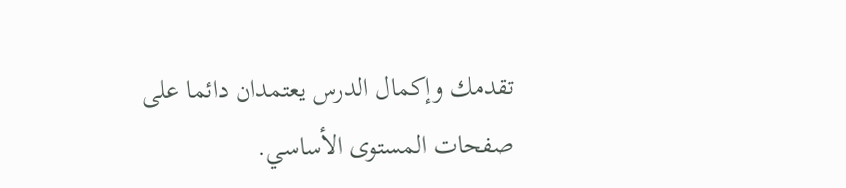تقدمك وإكمال الدرس يعتمدان دائما على صفحات المستوى الأساسي.